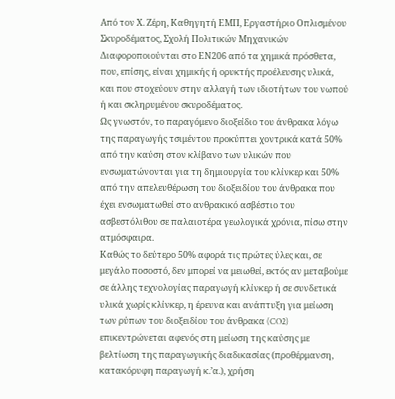Από τον Χ. Ζέρη, Καθηγητή ΕΜΠ, Εργαστήριο Οπλισμένου Σκυροδέματος, Σχολή Πολιτικών Μηχανικών
Διαφοροποιούνται στο ΕΝ206 από τα χημικά πρόσθετα, που, επίσης, είναι χημικής ή ορυκτής προέλευσης υλικά, και που στοχεύουν στην αλλαγή των ιδιοτήτων του νωπού ή και σκληρυμένου σκυροδέματος.
Ως γνωστόν, το παραγόμενο διοξείδιο του άνθρακα λόγω της παραγωγής τσιμέντου προκύπτει χοντρικά κατά 50% από την καύση στον κλίβανο των υλικών που ενσωματώνονται για τη δημιουργία του κλίνκερ και 50% από την απελευθέρωση του διοξειδίου του άνθρακα που έχει ενσωματωθεί στο ανθρακικό ασβέστιο του ασβεστόλιθου σε παλαιοτέρα γεωλογικά χρόνια, πίσω στην ατμόσφαιρα.
Καθώς το δεύτερο 50% αφορά τις πρώτες ύλες και, σε μεγάλο ποσοστό, δεν μπορεί να μειωθεί, εκτός αν μεταβούμε σε άλλης τεχνολογίας παραγωγή κλίνκερ ή σε συνδετικά υλικά χωρίς κλίνκερ, η έρευνα και ανάπτυξη για μείωση των ρύπων του διοξειδίου του άνθρακα (CO2) επικεντρώνεται αφενός στη μείωση της καύσης με βελτίωση της παραγωγικής διαδικασίας (προθέρμανση, κατακόρυφη παραγωγή κ.’α.), χρήση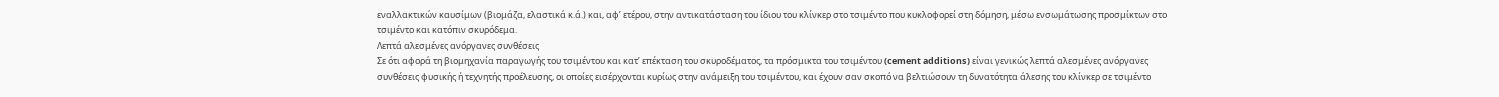εναλλακτικών καυσίμων (βιομάζα, ελαστικά κ.ά.) και, αφ’ ετέρου, στην αντικατάσταση του ίδιου του κλίνκερ στο τσιμέντο που κυκλοφορεί στη δόμηση, μέσω ενσωμάτωσης προσμίκτων στο τσιμέντο και κατόπιν σκυρόδεμα.
Λεπτά αλεσμένες ανόργανες συνθέσεις
Σε ότι αφορά τη βιομηχανία παραγωγής του τσιμέντου και κατ’ επέκταση του σκυροδέματος, τα πρόσμικτα του τσιμέντου (cement additions) είναι γενικώς λεπτά αλεσμένες ανόργανες συνθέσεις φυσικής ή τεχνητής προέλευσης, οι οποίες εισέρχονται κυρίως στην ανάμειξη του τσιμέντου, και έχουν σαν σκοπό να βελτιώσουν τη δυνατότητα άλεσης του κλίνκερ σε τσιμέντο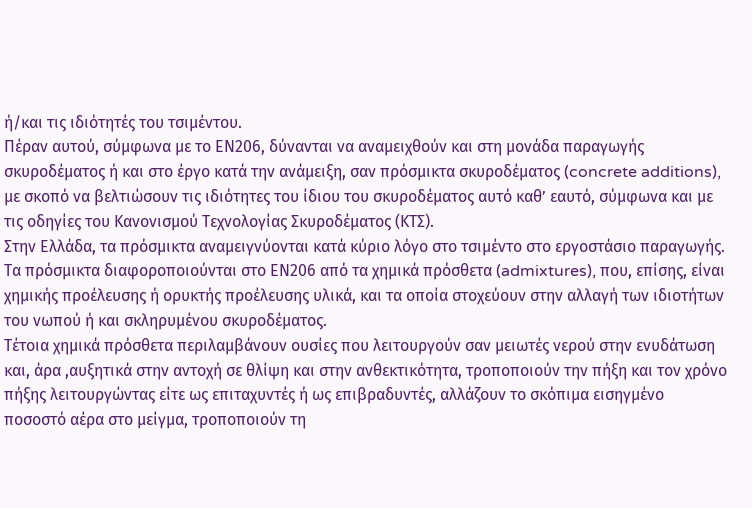ή/και τις ιδιότητές του τσιμέντου.
Πέραν αυτού, σύμφωνα με το ΕΝ206, δύνανται να αναμειχθούν και στη μονάδα παραγωγής σκυροδέματος ή και στο έργο κατά την ανάμειξη, σαν πρόσμικτα σκυροδέματος (concrete additions), με σκοπό να βελτιώσουν τις ιδιότητες του ίδιου του σκυροδέματος αυτό καθ’ εαυτό, σύμφωνα και με τις οδηγίες του Κανονισμού Τεχνολογίας Σκυροδέματος (ΚΤΣ).
Στην Ελλάδα, τα πρόσμικτα αναμειγνύονται κατά κύριο λόγο στο τσιμέντο στο εργοστάσιο παραγωγής.
Τα πρόσμικτα διαφοροποιούνται στο ΕΝ206 από τα χημικά πρόσθετα (admixtures), που, επίσης, είναι χημικής προέλευσης ή ορυκτής προέλευσης υλικά, και τα οποία στοχεύουν στην αλλαγή των ιδιοτήτων του νωπού ή και σκληρυμένου σκυροδέματος.
Τέτοια χημικά πρόσθετα περιλαμβάνουν ουσίες που λειτουργούν σαν μειωτές νερού στην ενυδάτωση και, άρα ,αυξητικά στην αντοχή σε θλίψη και στην ανθεκτικότητα, τροποποιούν την πήξη και τον χρόνο πήξης λειτουργώντας είτε ως επιταχυντές ή ως επιβραδυντές, αλλάζουν το σκόπιμα εισηγμένο ποσοστό αέρα στο μείγμα, τροποποιούν τη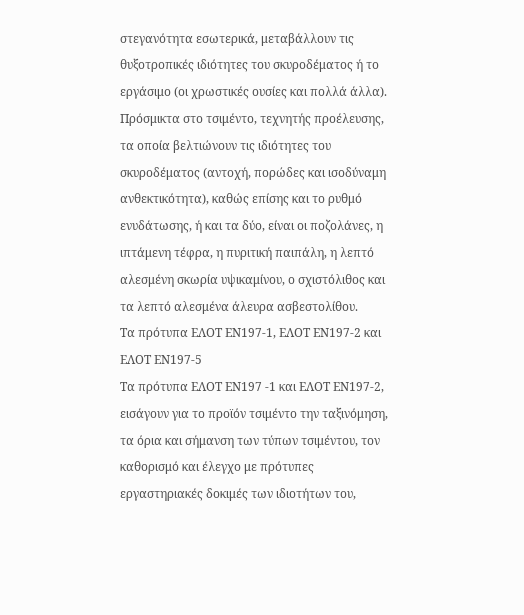στεγανότητα εσωτερικά, μεταβάλλουν τις θυξοτροπικές ιδιότητες του σκυροδέματος ή το εργάσιμο (οι χρωστικές ουσίες και πολλά άλλα).
Πρόσμικτα στο τσιμέντο, τεχνητής προέλευσης, τα οποία βελτιώνουν τις ιδιότητες του σκυροδέματος (αντοχή, πορώδες και ισοδύναμη ανθεκτικότητα), καθώς επίσης και το ρυθμό ενυδάτωσης, ή και τα δύο, είναι οι ποζολάνες, η ιπτάμενη τέφρα, η πυριτική παιπάλη, η λεπτό αλεσμένη σκωρία υψικαμίνου, ο σχιστόλιθος και τα λεπτό αλεσμένα άλευρα ασβεστολίθου.
Τα πρότυπα ΕΛΟΤ ΕΝ197-1, ΕΛΟΤ ΕΝ197-2 και ΕΛΟΤ ΕΝ197-5
Τα πρότυπα ΕΛΟΤ ΕΝ197 -1 και ΕΛΟΤ ΕΝ197-2, εισάγουν για το προϊόν τσιμέντο την ταξινόμηση, τα όρια και σήμανση των τύπων τσιμέντου, τον καθορισμό και έλεγχο με πρότυπες εργαστηριακές δοκιμές των ιδιοτήτων του,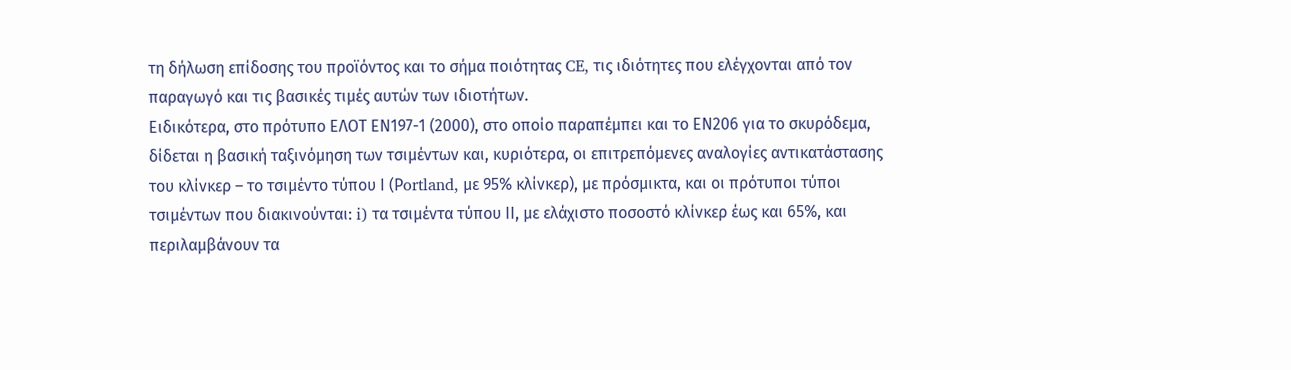τη δήλωση επίδοσης του προϊόντος και το σήμα ποιότητας CE, τις ιδιότητες που ελέγχονται από τον παραγωγό και τις βασικές τιμές αυτών των ιδιοτήτων.
Ειδικότερα, στο πρότυπο ΕΛΟΤ ΕΝ197-1 (2000), στο οποίο παραπέμπει και το ΕΝ206 για το σκυρόδεμα, δίδεται η βασική ταξινόμηση των τσιμέντων και, κυριότερα, οι επιτρεπόμενες αναλογίες αντικατάστασης του κλίνκερ – το τσιμέντο τύπου Ι (Ρortland, με 95% κλίνκερ), με πρόσμικτα, και οι πρότυποι τύποι τσιμέντων που διακινούνται: i) τα τσιμέντα τύπου ΙΙ, με ελάχιστο ποσοστό κλίνκερ έως και 65%, και περιλαμβάνουν τα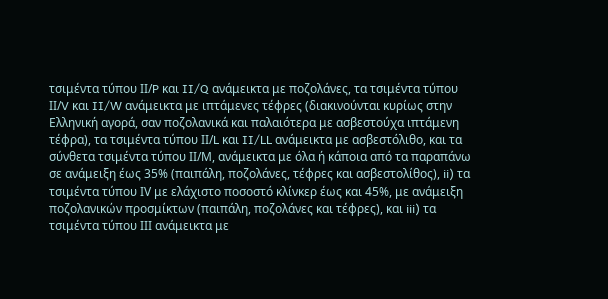τσιμέντα τύπου ΙΙ/P και II/Q ανάμεικτα με ποζολάνες, τα τσιμέντα τύπου ΙΙ/V και II/W ανάμεικτα με ιπτάμενες τέφρες (διακινούνται κυρίως στην Ελληνική αγορά, σαν ποζολανικά και παλαιότερα με ασβεστούχα ιπτάμενη τέφρα), τα τσιμέντα τύπου ΙΙ/L και II/LL ανάμεικτα με ασβεστόλιθο, και τα σύνθετα τσιμέντα τύπου ΙΙ/Μ, ανάμεικτα με όλα ή κάποια από τα παραπάνω σε ανάμειξη έως 35% (παιπάλη, ποζολάνες, τέφρες και ασβεστολίθος), ii) τα τσιμέντα τύπου ΙV με ελάχιστο ποσοστό κλίνκερ έως και 45%, με ανάμειξη ποζολανικών προσμίκτων (παιπάλη, ποζολάνες και τέφρες), και iii) τα τσιμέντα τύπου ΙΙΙ ανάμεικτα με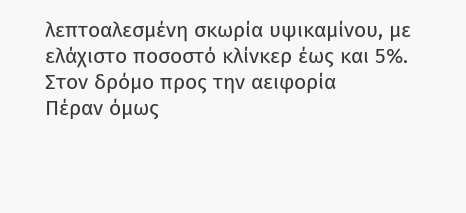λεπτοαλεσμένη σκωρία υψικαμίνου, με ελάχιστο ποσοστό κλίνκερ έως και 5%.
Στον δρόμο προς την αειφορία
Πέραν όμως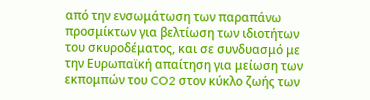από την ενσωμάτωση των παραπάνω προσμίκτων για βελτίωση των ιδιοτήτων του σκυροδέματος, και σε συνδυασμό με την Ευρωπαϊκή απαίτηση για μείωση των εκπομπών του CO2 στον κύκλο ζωής των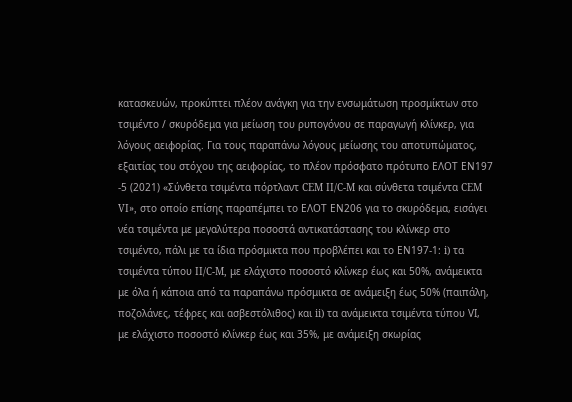κατασκευών, προκύπτει πλέον ανάγκη για την ενσωμάτωση προσμίκτων στο τσιμέντο / σκυρόδεμα για μείωση του ρυπογόνου σε παραγωγή κλίνκερ, για λόγους αειφορίας. Για τους παραπάνω λόγους μείωσης του αποτυπώματος, εξαιτίας του στόχου της αειφορίας, το πλέον πρόσφατο πρότυπο ΕΛΟΤ ΕΝ197 -5 (2021) «Σύνθετα τσιμέντα πόρτλαντ CEM II/C-M και σύνθετα τσιμέντα CEM VI», στο οποίο επίσης παραπέμπει το ΕΛΟΤ ΕΝ206 για το σκυρόδεμα, εισάγει νέα τσιμέντα με μεγαλύτερα ποσοστά αντικατάστασης του κλίνκερ στο τσιμέντο, πάλι με τα ίδια πρόσμικτα που προβλέπει και το ΕΝ197-1: i) τα τσιμέντα τύπου II/C-M, με ελάχιστο ποσοστό κλίνκερ έως και 50%, ανάμεικτα με όλα ή κάποια από τα παραπάνω πρόσμικτα σε ανάμειξη έως 50% (παιπάλη, ποζολάνες, τέφρες και ασβεστόλιθος) και ii) τα ανάμεικτα τσιμέντα τύπου VΙ, με ελάχιστο ποσοστό κλίνκερ έως και 35%, με ανάμειξη σκωρίας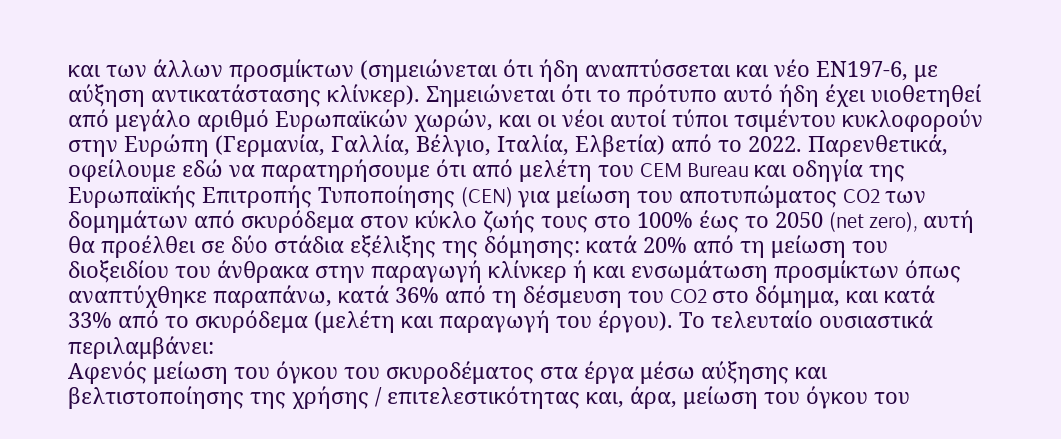και των άλλων προσμίκτων (σημειώνεται ότι ήδη αναπτύσσεται και νέο ΕΝ197-6, με αύξηση αντικατάστασης κλίνκερ). Σημειώνεται ότι το πρότυπο αυτό ήδη έχει υιοθετηθεί από μεγάλο αριθμό Ευρωπαϊκών χωρών, και οι νέοι αυτοί τύποι τσιμέντου κυκλοφορούν στην Ευρώπη (Γερμανία, Γαλλία, Βέλγιο, Ιταλία, Ελβετία) από το 2022. Παρενθετικά, οφείλουμε εδώ να παρατηρήσουμε ότι από μελέτη του CEM Bureau και οδηγία της Ευρωπαϊκής Επιτροπής Τυποποίησης (CEN) για μείωση του αποτυπώματος CO2 των δομημάτων από σκυρόδεμα στον κύκλο ζωής τους στο 100% έως το 2050 (net zero), αυτή θα προέλθει σε δύο στάδια εξέλιξης της δόμησης: κατά 20% από τη μείωση του διοξειδίου του άνθρακα στην παραγωγή κλίνκερ ή και ενσωμάτωση προσμίκτων όπως αναπτύχθηκε παραπάνω, κατά 36% από τη δέσμευση του CO2 στο δόμημα, και κατά 33% από το σκυρόδεμα (μελέτη και παραγωγή του έργου). Το τελευταίο ουσιαστικά περιλαμβάνει:
Αφενός μείωση του όγκου του σκυροδέματος στα έργα μέσω αύξησης και βελτιστοποίησης της χρήσης / επιτελεστικότητας και, άρα, μείωση του όγκου του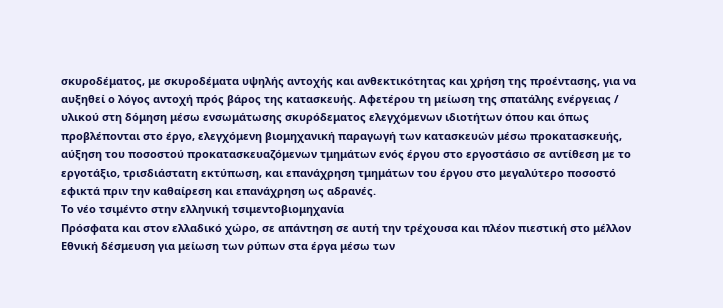σκυροδέματος, με σκυροδέματα υψηλής αντοχής και ανθεκτικότητας και χρήση της προέντασης, για να αυξηθεί ο λόγος αντοχή πρός βάρος της κατασκευής. Αφετέρου τη μείωση της σπατάλης ενέργειας / υλικού στη δόμηση μέσω ενσωμάτωσης σκυρόδεματος ελεγχόμενων ιδιοτήτων όπου και όπως προβλέπονται στο έργο, ελεγχόμενη βιομηχανική παραγωγή των κατασκευών μέσω προκατασκευής, αύξηση του ποσοστού προκατασκευαζόμενων τμημάτων ενός έργου στο εργοστάσιο σε αντίθεση με το εργοτάξιο, τρισδιάστατη εκτύπωση, και επανάχρηση τμημάτων του έργου στο μεγαλύτερο ποσοστό εφικτά πριν την καθαίρεση και επανάχρηση ως αδρανές.
Το νέο τσιμέντο στην ελληνική τσιμεντοβιομηχανία
Πρόσφατα και στον ελλαδικό χώρο, σε απάντηση σε αυτή την τρέχουσα και πλέον πιεστική στο μέλλον Εθνική δέσμευση για μείωση των ρύπων στα έργα μέσω των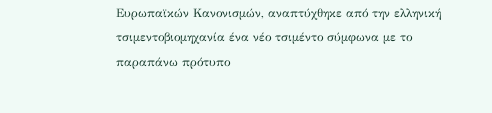Ευρωπαϊκών Κανονισμών, αναπτύχθηκε από την ελληνική τσιμεντοβιομηχανία ένα νέο τσιμέντο σύμφωνα με το παραπάνω πρότυπο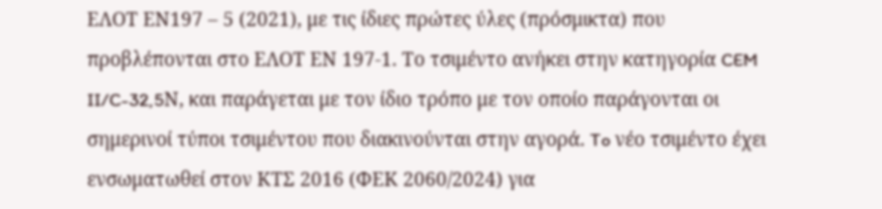ΕΛΟΤ ΕΝ197 – 5 (2021), με τις ίδιες πρώτες ύλες (πρόσμικτα) που προβλέπονται στο ΕΛΟΤ ΕΝ 197-1. Το τσιμέντο ανήκει στην κατηγορία CEM II/C-32,5Ν, και παράγεται με τον ίδιο τρόπο με τον οποίο παράγονται οι σημερινοί τύποι τσιμέντου που διακινούνται στην αγορά. To νέο τσιμέντο έχει ενσωματωθεί στον ΚΤΣ 2016 (ΦΕΚ 2060/2024) για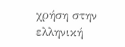χρήση στην ελληνική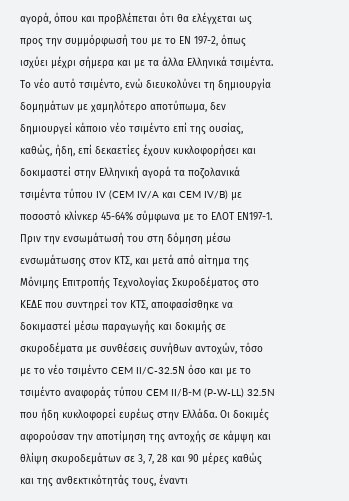αγορά, όπου και προβλέπεται ότι θα ελέγχεται ως προς την συμμόρφωσή του με το ΕΝ 197-2, όπως ισχύει μέχρι σήμερα και με τα άλλα Ελληνικά τσιμέντα. Το νέο αυτό τσιμέντο, ενώ διευκολύνει τη δημιουργία δομημάτων με χαμηλότερο αποτύπωμα, δεν δημιουργεί κάποιο νέο τσιμέντο επί της ουσίας, καθώς, ήδη, επί δεκαετίες έχουν κυκλοφορήσει και δοκιμαστεί στην Ελληνική αγορά τα ποζολανικά τσιμέντα τύπου IV (CEM IV/A και CEM IV/B) με ποσοστό κλίνκερ 45-64% σύμφωνα με το ΕΛΟΤ ΕΝ197-1.
Πριν την ενσωμάτωσή του στη δόμηση μέσω ενσωμάτωσης στον ΚΤΣ, και μετά από αίτημα της Μόνιμης Επιτροπής Τεχνολογίας Σκυροδέματος στο ΚΕΔΕ που συντηρεί τον ΚΤΣ, αποφασίσθηκε να δοκιμαστεί μέσω παραγωγής και δοκιμής σε σκυροδέματα με συνθέσεις συνήθων αντοχών, τόσο με το νέο τσιμέντο CEM II/C-32.5Ν όσο και με το τσιμέντο αναφοράς τύπου CEM II/Β-M (P-W-LL) 32.5N που ήδη κυκλοφορεί ευρέως στην Ελλάδα. Οι δοκιμές αφορούσαν την αποτίμηση της αντοχής σε κάμψη και θλίψη σκυροδεμάτων σε 3, 7, 28 και 90 μέρες καθώς και της ανθεκτικότητάς τους, έναντι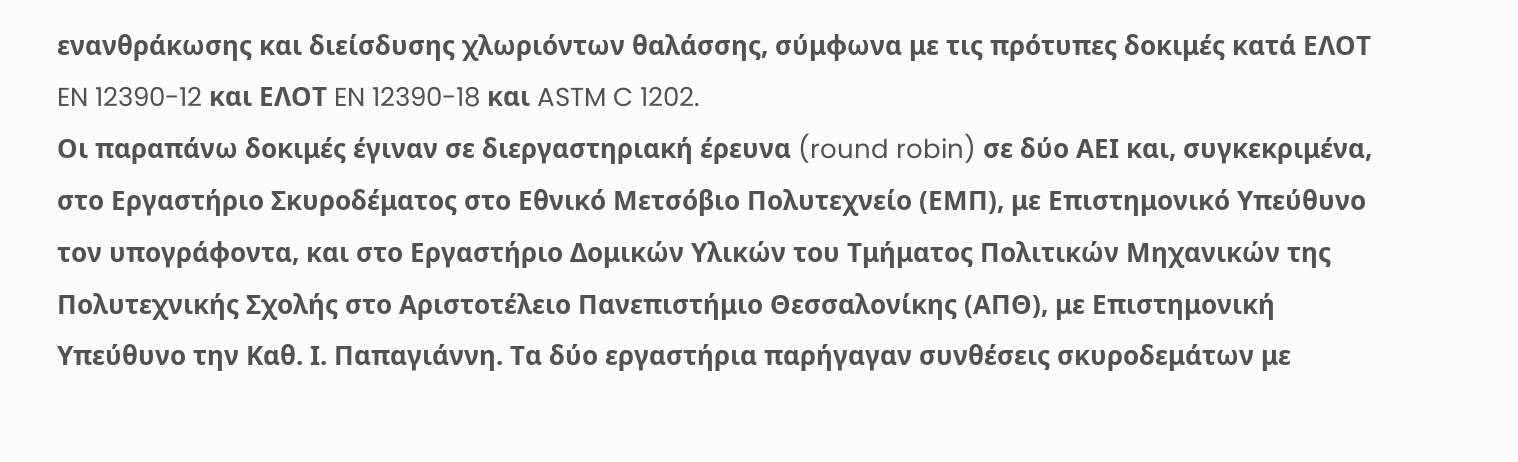ενανθράκωσης και διείσδυσης χλωριόντων θαλάσσης, σύμφωνα με τις πρότυπες δοκιμές κατά ΕΛΟΤ EN 12390-12 και ΕΛΟΤ EN 12390-18 και ASTM C 1202.
Οι παραπάνω δοκιμές έγιναν σε διεργαστηριακή έρευνα (round robin) σε δύο ΑΕΙ και, συγκεκριμένα, στο Εργαστήριο Σκυροδέματος στο Εθνικό Μετσόβιο Πολυτεχνείο (ΕΜΠ), με Επιστημονικό Υπεύθυνο τον υπογράφοντα, και στο Εργαστήριο Δομικών Υλικών του Τμήματος Πολιτικών Μηχανικών της Πολυτεχνικής Σχολής στο Αριστοτέλειο Πανεπιστήμιο Θεσσαλονίκης (ΑΠΘ), με Επιστημονική Υπεύθυνο την Καθ. Ι. Παπαγιάννη. Τα δύο εργαστήρια παρήγαγαν συνθέσεις σκυροδεμάτων με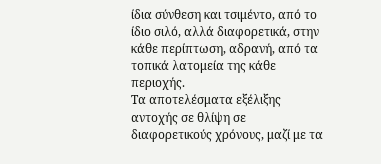ίδια σύνθεση και τσιμέντο, από το ίδιο σιλό, αλλά διαφορετικά, στην κάθε περίπτωση, αδρανή, από τα τοπικά λατομεία της κάθε περιοχής.
Τα αποτελέσματα εξέλιξης αντοχής σε θλίψη σε διαφορετικούς χρόνους, μαζί με τα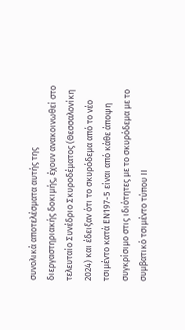συνολικά αποτελέσματα αυτής της διεργαστηριακής δοκιμής, έχουν ανακοινωθεί στο τελευταίο Συνέδριο Σκυροδέματος (Θεσσαλονίκη 2024) και έδειξαν ότι το σκυρόδεμα από το νέο τσιμέντο κατά ΕΝ197-5 είναι από κάθε άποψη συγκρίσιμο στις ιδιότητες με το σκυρόδεμα με το συμβατικό τσιμέντο τύπου ΙΙ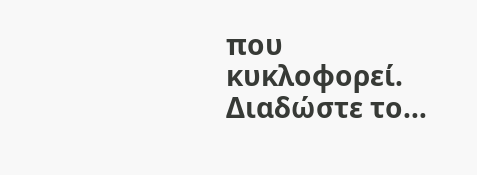που κυκλοφορεί.
Διαδώστε το…